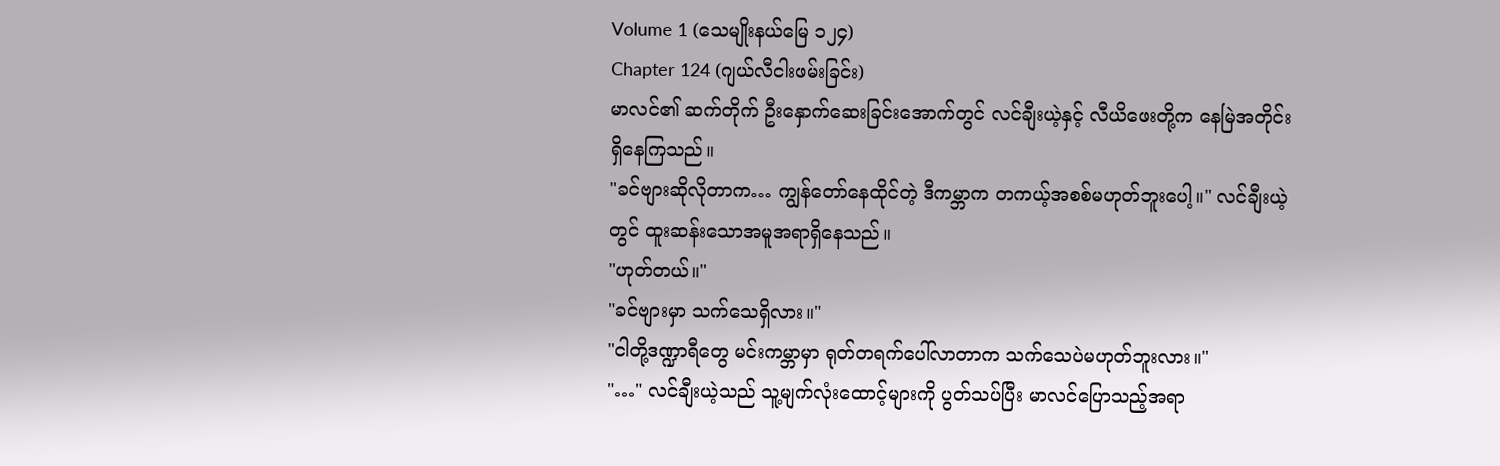Volume 1 (သေမျိုးနယ်မြေ ၁၂၄)
Chapter 124 (ဂျယ်လီငါးဖမ်းခြင်း)
မာလင်၏ ဆက်တိုက် ဦးနှောက်ဆေးခြင်းအောက်တွင် လင်ချီးယဲ့နှင့် လီယိဖေးတို့က နေမြဲအတိုင်း ရှိနေကြသည်။
"ခင်ဗျားဆိုလိုတာက… ကျွန်တော်နေထိုင်တဲ့ ဒီကမ္ဘာက တကယ့်အစစ်မဟုတ်ဘူးပေါ့။" လင်ချီးယဲ့တွင် ထူးဆန်းသောအမူအရာရှိနေသည်။
"ဟုတ်တယ်။"
"ခင်ဗျားမှာ သက်သေရှိလား။"
"ငါတို့ဒဏ္ဍာရီတွေ မင်းကမ္ဘာမှာ ရုတ်တရက်ပေါ်လာတာက သက်သေပဲမဟုတ်ဘူးလား။"
"…" လင်ချီးယဲ့သည် သူ့မျက်လုံးထောင့်များကို ပွတ်သပ်ပြီး မာလင်ပြောသည့်အရာ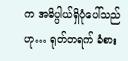က အဓိပ္ပါယ်ရှိပုံပေါ်သည်ဟု… ရုတ်တရက် ခံစား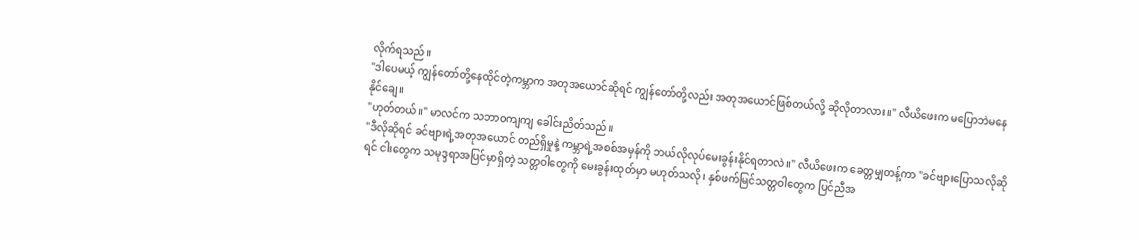လိုက်ရသည်။
"ဒါပေမယ့် ကျွန်တော်တို့နေထိုင်တဲ့ကမ္ဘာက အတုအယောင်ဆိုရင် ကျွန်တော်တို့လည်း အတုအယောင်ဖြစ်တယ်လို့ ဆိုလိုတာလား။" လီယိဖေးက မပြောဘဲမနေနိုင်ချေ။
"ဟုတ်တယ်။" မာလင်က သဘာဝကျကျ ခေါင်းညိတ်သည်။
"ဒီလိုဆိုရင် ခင်ဗျားရဲ့အတုအယောင် တည်ရှိမှုနဲ့ ကမ္ဘာရဲ့အစစ်အမှန်ကို ဘယ်လိုလုပ်မေးခွန်းနိုင်ရတာလဲ။" လီယိဖေးက ခေတ္တမျှတန့်ကာ "ခင်ဗျားပြောသလိုဆိုရင် ငါးတွေက သမုဒ္ဒရာအပြင်မှာရှိတဲ့ သတ္တဝါတွေကို မေးခွန်းထုတ်မှာ မဟုတ်သလို၊ နှစ်ဖက်မြင်သတ္တဝါတွေက ပြင်ညီအ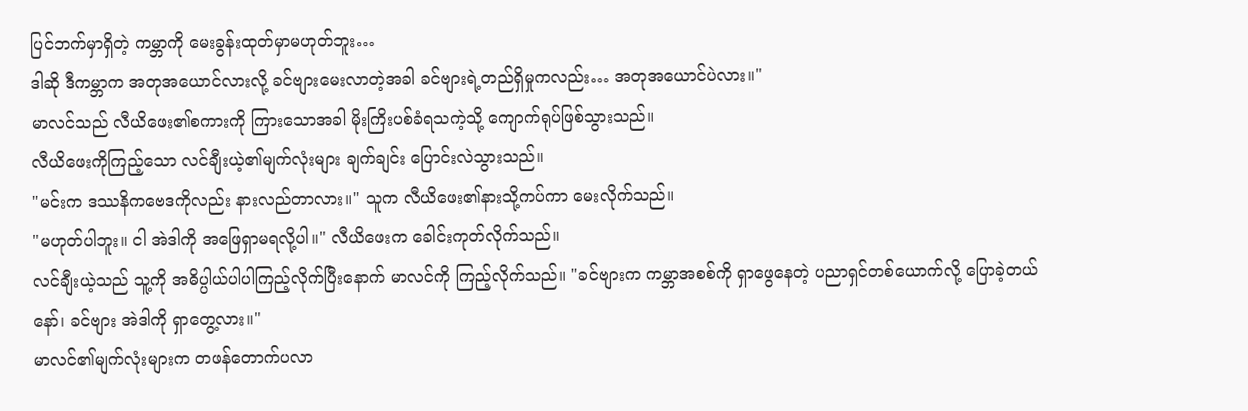ပြင်ဘက်မှာရှိတဲ့ ကမ္ဘာကို မေးခွန်းထုတ်မှာမဟုတ်ဘူး…
ဒါဆို ဒီကမ္ဘာက အတုအယောင်လားလို့ ခင်ဗျားမေးလာတဲ့အခါ ခင်ဗျားရဲ့တည်ရှိမှုကလည်း… အတုအယောင်ပဲလား။"
မာလင်သည် လီယိဖေး၏စကားကို ကြားသောအခါ မိုးကြိးပစ်ခံရသကဲ့သို့ ကျောက်ရုပ်ဖြစ်သွားသည်။
လီယိဖေးကိုကြည့်သော လင်ချီးယဲ့၏မျက်လုံးများ ချက်ချင်း ပြောင်းလဲသွားသည်။
"မင်းက ဒဿနိကဗေဒကိုလည်း နားလည်တာလား။" သူက လီယိဖေး၏နားသို့ကပ်ကာ မေးလိုက်သည်။
"မဟုတ်ပါဘူး။ ငါ အဲဒါကို အဖြေရှာမရလို့ပါ။" လီယိဖေးက ခေါင်းကုတ်လိုက်သည်။
လင်ချီးယဲ့သည် သူ့ကို အဓိပ္ပါယ်ပါပါကြည့်လိုက်ပြီးနောက် မာလင်ကို ကြည့်လိုက်သည်။ "ခင်ဗျားက ကမ္ဘာအစစ်ကို ရှာဖွေနေတဲ့ ပညာရှင်တစ်ယောက်လို့ ပြောခဲ့တယ်နော်၊ ခင်ဗျား အဲဒါကို ရှာတွေ့လား။"
မာလင်၏မျက်လုံးများက တဖန်တောက်ပလာ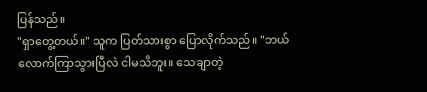ပြန်သည်။
"ရှာတွေ့တယ်။" သူက ပြတ်သားစွာ ပြောလိုက်သည်။ "ဘယ်လောက်ကြာသွားပြီလဲ ငါမသိဘူး။ သေချာတဲ့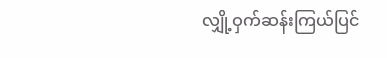လျှို့ဝှက်ဆန်းကြယ်ပြင်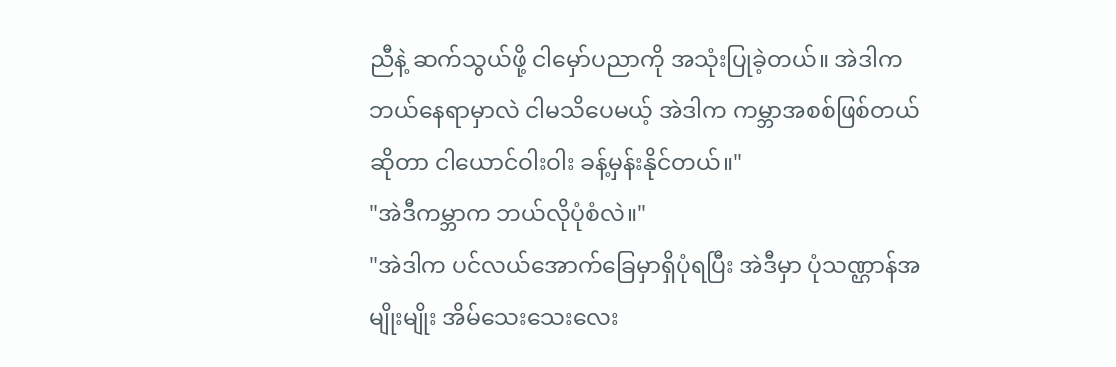ညီနဲ့ ဆက်သွယ်ဖို့ ငါမှော်ပညာကို အသုံးပြုခဲ့တယ်။ အဲဒါက ဘယ်နေရာမှာလဲ ငါမသိပေမယ့် အဲဒါက ကမ္ဘာအစစ်ဖြစ်တယ်ဆိုတာ ငါယောင်ဝါးဝါး ခန့်မှန်းနိုင်တယ်။"
"အဲဒီကမ္ဘာက ဘယ်လိုပုံစံလဲ။"
"အဲဒါက ပင်လယ်အောက်ခြေမှာရှိပုံရပြီး အဲဒီမှာ ပုံသဏ္ဌာန်အမျိုးမျိုး အိမ်သေးသေးလေး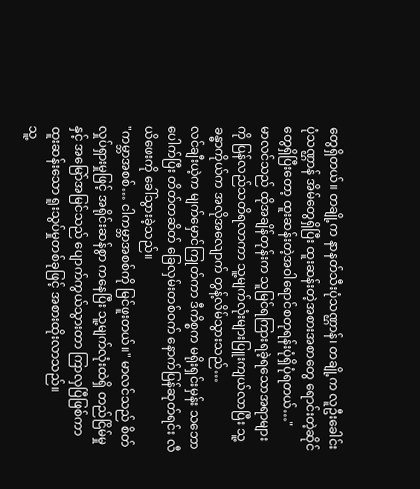တွေရှိတယ်။ တချို့က နာနတ်သီးပုံသဏ္ဌာန်၊ တချို့က လူဦးခေါင်းပုံသဏ္ဌာန် အိမ်တွေရှိပြီး ထူးဆန်းတဲ့အစားအစာတွေ ရောင်းတဲ့ဆိုင်တွေရှိပြီးတော့ ထူးဆန်းတဲ့အဝါရောင်စတုရန်းပုံရှိပုံရတယ်…"
မာလင်သည် ထိုအချိန်တုန်းက သူမြင်ရကြားရခဲ့ရသောအရာများကို ပြန်လည်သတိရလာကာ သူ့မျက်လုံးများပြူးကျယ်လာပြီး သူ့ခန္ဓာကိုယ်က အလိုအလျောက် တွန့်လိမ်သွားသည်…
လင်ချီးယဲ့က မျက်မှောင်ကြုတ်ကာ ဒီကိစ္စက မရိုးရှင်းမှန်း သဘောပေါက်ပြီး တိတ်တဆိတ် ခြေလှမ်းတစ်ဝက် နောက်ပြန်ဆုတ်ရင်း လီယိဖေးကို ခေါ်သွားခဲ့သည်။
"ကမ္ဘာအစစ်… ငါကမ္ဘာအစစ်ကို မြင်ဖူးတယ်။" မာလင်သည် စိတ်လှုပ်ရှားမှုဖြင့် အရိုင်းဆန်စွာ ကနေပြီး သူ့မျက်လုံးထဲရှိ တည်ငြိမ်မှုနှင့် အမြော်အမြင်သည် ပျောက်ကွယ်သွားတာ ကြာလှပြီဖြစ်ကာ ထူးဆန်းသော ရူးသွပ်မှုတစ်ခုဖြင့် အစားထိုးလာသည်။
သူ့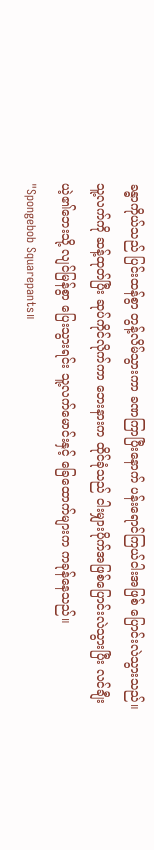ခန္ဓာကိုယ်သည် ပြင်းထန်စွာ တွန့်လိမ်သွားကာ ခဏကြာပြီးနောက် ပန်းရောင်ကြယ်ငါးအဖြစ် ပြောင်းလဲသွားသည်။
သူ့လက်ကို ဆန့်ထုတ်ပြီး ဆုပ်ကိုင်လိုက်ကာ ဘေးနားက ထိုင်ခုံသည် ငါးမျှားပိုက်အဖြစ်ပြောင်းလဲသွားပြီး လင်ချီးယဲ့၏ဘေးသို့ လျင်မြန်စွာ ပြေးသွားရင်း သူ့လက်မောင်းနှင့် ခြေထောက်များက ကခုန်နေသည်။
"Spongebob Squarepants။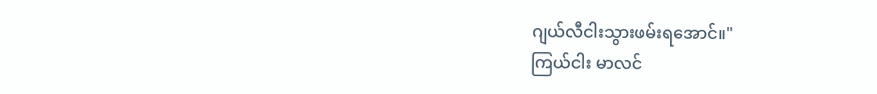ဂျယ်လီငါးသွားဖမ်းရအောင်။"
ကြယ်ငါး မာလင်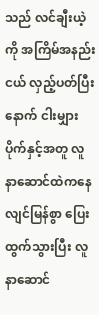သည် လင်ချီးယဲ့ကို အကြိမ်အနည်းငယ် လှည့်ပတ်ပြီးနောက် ငါးမျှားပိုက်နှင့်အတူ လူနာဆောင်ထဲကနေ လျင်မြန်စွာ ပြေးထွက်သွားပြီး လူနာဆောင်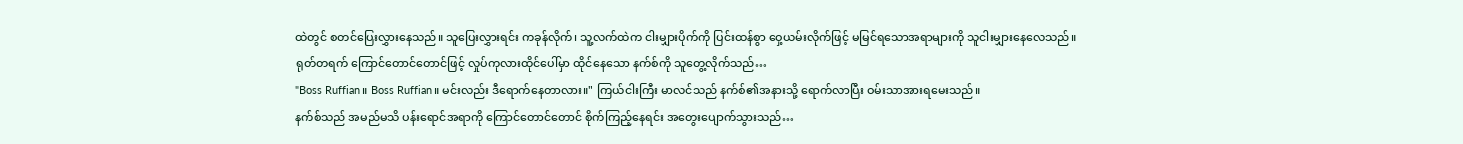ထဲတွင် စတင်ပြေးလွှားနေသည်။ သူပြေးလွှားရင်း ကခုန်လိုက်၊ သူ့လက်ထဲက ငါးမျှားပိုက်ကို ပြင်းထန်စွာ ဝှေ့ယမ်းလိုက်ဖြင့် မမြင်ရသောအရာများကို သူငါးမျှားနေလေသည်။
ရုတ်တရက် ကြောင်တောင်တောင်ဖြင့် လှုပ်ကုလားထိုင်ပေါ်မှာ ထိုင်နေသော နက်စ်ကို သူတွေ့လိုက်သည်…
"Boss Ruffian။ Boss Ruffian။ မင်းလည်း ဒီရောက်နေတာလား။" ကြယ်ငါးကြီး မာလင်သည် နက်စ်၏အနားသို့ ရောက်လာပြီး ဝမ်းသာအားရမေးသည်။
နက်စ်သည် အမည်မသိ ပန်းရောင်အရာကို ကြောင်တောင်တောင် စိုက်ကြည့်နေရင်း အတွေးပျောက်သွားသည်…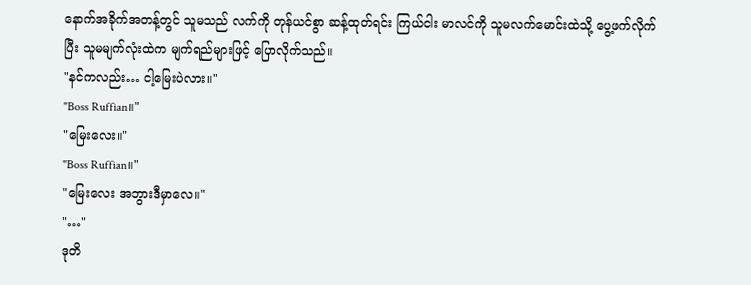နောက်အခိုက်အတန့်တွင် သူမသည် လက်ကို တုန်ယင်စွာ ဆန့်ထုတ်ရင်း ကြယ်ငါး မာလင်ကို သူမလက်မောင်းထဲသို့ ပွေ့ဖက်လိုက်ပြီး သူမမျက်လုံးထဲက မျက်ရည်များဖြင့် ပြောလိုက်သည်။
"နင်ကလည်း… ငါ့မြေးပဲလား။"
"Boss Ruffian။"
"မြေးလေး။"
"Boss Ruffian။"
"မြေးလေး အဘွားဒီမှာလေ။"
"…"
ဒုတိ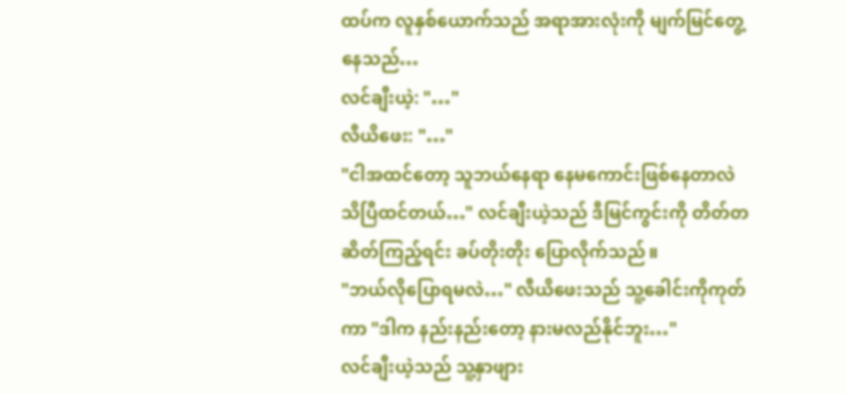ထပ်က လူနှစ်ယောက်သည် အရာအားလုံးကို မျက်မြင်တွေ့နေသည်…
လင်ချီးယဲ့: "…"
လီယိဖေး: "…"
"ငါအထင်တော့ သူဘယ်နေရာ နေမကောင်းဖြစ်နေတာလဲ သိပြီထင်တယ်…" လင်ချီးယဲ့သည် ဒီမြင်ကွင်းကို တိတ်တဆိတ်ကြည့်ရင်း ခပ်တိုးတိုး ပြောလိုက်သည်။
"ဘယ်လိုပြောရမလဲ…" လီယိဖေးသည် သူ့ခေါင်းကိုကုတ်ကာ "ဒါက နည်းနည်းတော့ နားမလည်နိုင်ဘူး…"
လင်ချီးယဲ့သည် သူ့နှာဖျား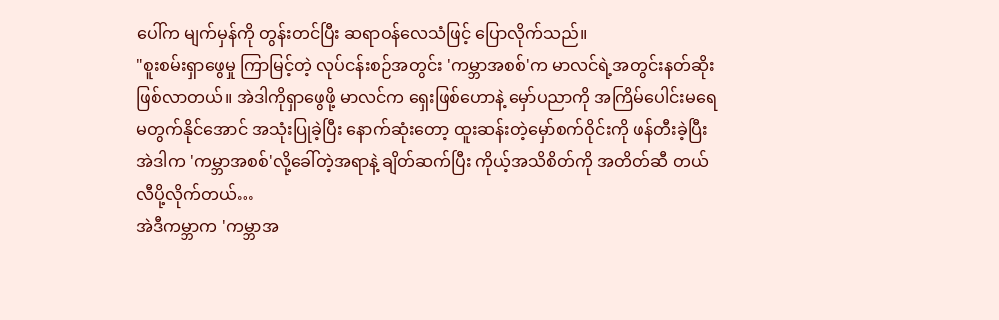ပေါ်က မျက်မှန်ကို တွန်းတင်ပြီး ဆရာဝန်လေသံဖြင့် ပြောလိုက်သည်။
"စူးစမ်းရှာဖွေမှု ကြာမြင့်တဲ့ လုပ်ငန်းစဉ်အတွင်း 'ကမ္ဘာအစစ်'က မာလင်ရဲ့အတွင်းနတ်ဆိုးဖြစ်လာတယ်။ အဲဒါကိုရှာဖွေဖို့ မာလင်က ရှေးဖြစ်ဟောနဲ့ မှော်ပညာကို အကြိမ်ပေါင်းမရေမတွက်နိုင်အောင် အသုံးပြုခဲ့ပြီး နောက်ဆုံးတော့ ထူးဆန်းတဲ့မှော်စက်ဝိုင်းကို ဖန်တီးခဲ့ပြီး အဲဒါက 'ကမ္ဘာအစစ်'လို့ခေါ်တဲ့အရာနဲ့ ချိတ်ဆက်ပြီး ကိုယ့်အသိစိတ်ကို အတိတ်ဆီ တယ်လီပို့လိုက်တယ်…
အဲဒီကမ္ဘာက 'ကမ္ဘာအ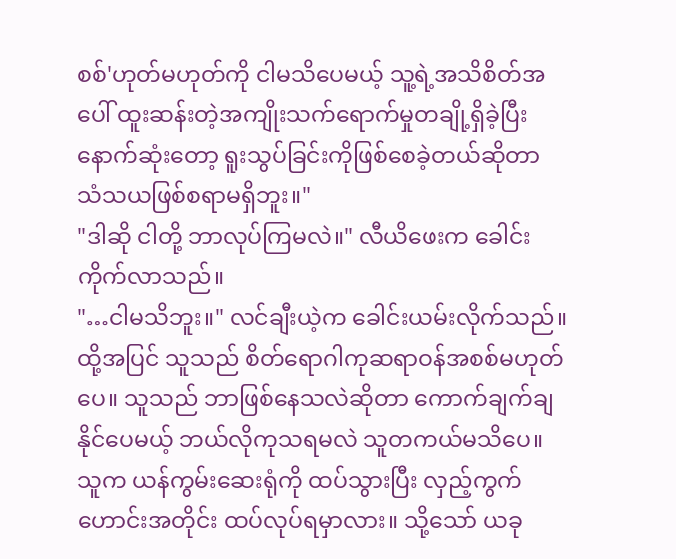စစ်'ဟုတ်မဟုတ်ကို ငါမသိပေမယ့် သူ့ရဲ့အသိစိတ်အပေါ် ထူးဆန်းတဲ့အကျိုးသက်ရောက်မှုတချို့ရှိခဲ့ပြီး နောက်ဆုံးတော့ ရူးသွပ်ခြင်းကိုဖြစ်စေခဲ့တယ်ဆိုတာ သံသယဖြစ်စရာမရှိဘူး။"
"ဒါဆို ငါတို့ ဘာလုပ်ကြမလဲ။" လီယိဖေးက ခေါင်းကိုက်လာသည်။
"…ငါမသိဘူး။" လင်ချီးယဲ့က ခေါင်းယမ်းလိုက်သည်။ ထို့အပြင် သူသည် စိတ်ရောဂါကုဆရာဝန်အစစ်မဟုတ်ပေ။ သူသည် ဘာဖြစ်နေသလဲဆိုတာ ကောက်ချက်ချနိုင်ပေမယ့် ဘယ်လိုကုသရမလဲ သူတကယ်မသိပေ။
သူက ယန်ကွမ်းဆေးရုံကို ထပ်သွားပြီး လှည့်ကွက်ဟောင်းအတိုင်း ထပ်လုပ်ရမှာလား။ သို့သော် ယခု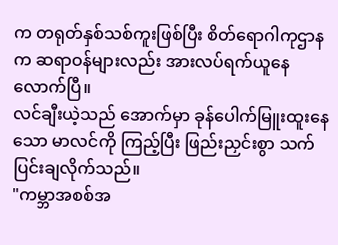က တရုတ်နှစ်သစ်ကူးဖြစ်ပြီး စိတ်ရောဂါကုဌာနက ဆရာဝန်များလည်း အားလပ်ရက်ယူနေလောက်ပြီ။
လင်ချီးယဲ့သည် အောက်မှာ ခုန်ပေါက်မြူးထူးနေသော မာလင်ကို ကြည့်ပြီး ဖြည်းညှင်းစွာ သက်ပြင်းချလိုက်သည်။
"ကမ္ဘာအစစ်အ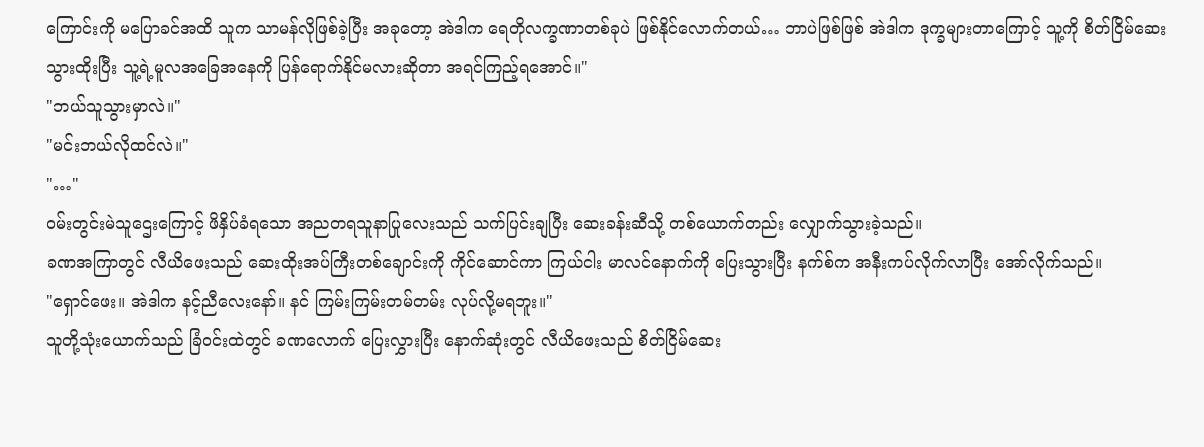ကြောင်းကို မပြောခင်အထိ သူက သာမန်လိုဖြစ်ခဲ့ပြီး အခုတော့ အဲဒါက ရေတိုလက္ခဏာတစ်ခုပဲ ဖြစ်နိုင်လောက်တယ်… ဘာပဲဖြစ်ဖြစ် အဲဒါက ဒုက္ခများတာကြောင့် သူ့ကို စိတ်ငြိမ်ဆေး သွားထိုးပြီး သူ့ရဲ့မူလအခြေအနေကို ပြန်ရောက်နိုင်မလားဆိုတာ အရင်ကြည့်ရအောင်။"
"ဘယ်သူသွားမှာလဲ။"
"မင်းဘယ်လိုထင်လဲ။"
"…"
ဝမ်းတွင်းမဲသူဌေးကြောင့် ဖိနှိပ်ခံရသော အညတရသူနာပြုလေးသည် သက်ပြင်းချပြီး ဆေးခန်းဆီသို့ တစ်ယောက်တည်း လျှောက်သွားခဲ့သည်။
ခဏအကြာတွင် လီယိဖေးသည် ဆေးထိုးအပ်ကြီးတစ်ချောင်းကို ကိုင်ဆောင်ကာ ကြယ်ငါး မာလင်နောက်ကို ပြေးသွားပြီး နက်စ်က အနီးကပ်လိုက်လာပြီး အော်လိုက်သည်။
"ရှောင်ဖေး။ အဲဒါက နင့်ညီလေးနော်။ နင် ကြမ်းကြမ်းတမ်တမ်း လုပ်လို့မရဘူး။"
သူတို့သုံးယောက်သည် ခြံဝင်းထဲတွင် ခဏလောက် ပြေးလွှားပြီး နောက်ဆုံးတွင် လီယိဖေးသည် စိတ်ငြိမ်ဆေး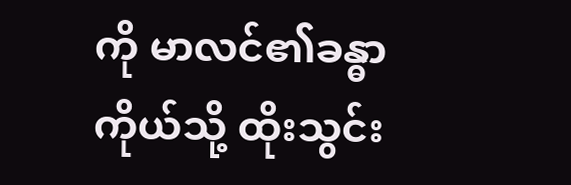ကို မာလင်၏ခန္ဓာကိုယ်သို့ ထိုးသွင်း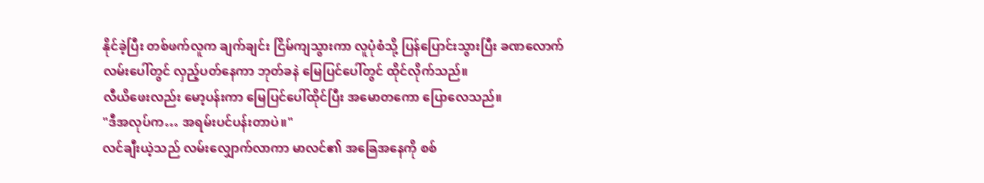နိုင်ခဲ့ပြီး တစ်ဖက်လူက ချက်ချင်း ငြိမ်ကျသွားကာ လူပုံစံသို့ ပြန်ပြောင်းသွားပြီး ခဏလောက် လမ်းပေါ်တွင် လှည့်ပတ်နေကာ ဘုတ်ခနဲ မြေပြင်ပေါ်တွင် ထိုင်လိုက်သည်။
လီယိဖေးလည်း မော့ပန်းကာ မြေပြင်ပေါ်ထိုင်ပြီး အမောတကော ပြောလေသည်။
"ဒီအလုပ်က… အရမ်းပင်ပန်းတာပဲ။"
လင်ချီးယဲ့သည် လမ်းလျှောက်လာကာ မာလင်၏ အခြေအနေကို စစ်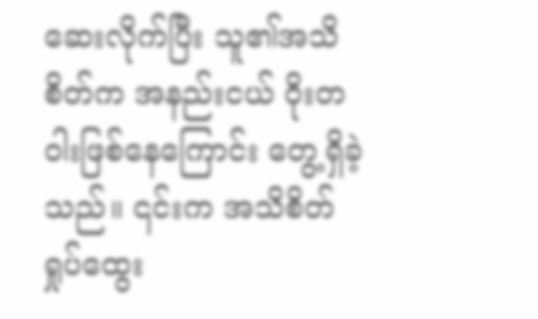ဆေးလိုက်ပြီး သူ၏အသိစိတ်က အနည်းငယ် ဝိုးတဝါးဖြစ်နေကြောင်း တွေ့ရှိခဲ့သည်။ ၎င်းက အသိစိတ်ရှုပ်ထွေး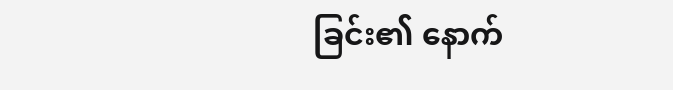ခြင်း၏ နောက်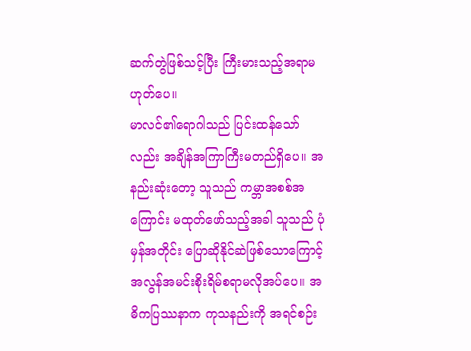ဆက်တွဲဖြစ်သင့်ပြီး ကြီးမားသည့်အရာမဟုတ်ပေ။
မာလင်၏ရောဂါသည် ပြင်းထန်သော်လည်း အချိန်အကြာကြီးမတည်ရှိပေ။ အနည်းဆုံးတော့ သူသည် ကမ္ဘာအစစ်အကြောင်း မထုတ်ဖော်သည့်အခါ သူသည် ပုံမှန်အတိုင်း ပြောဆိုနိုင်ဆဲဖြစ်သောကြောင့် အလွန်အမင်းစိုးရိမ်စရာမလိုအပ်ပေ။ အဓိကပြဿနာက ကုသနည်းကို အရင်စဉ်း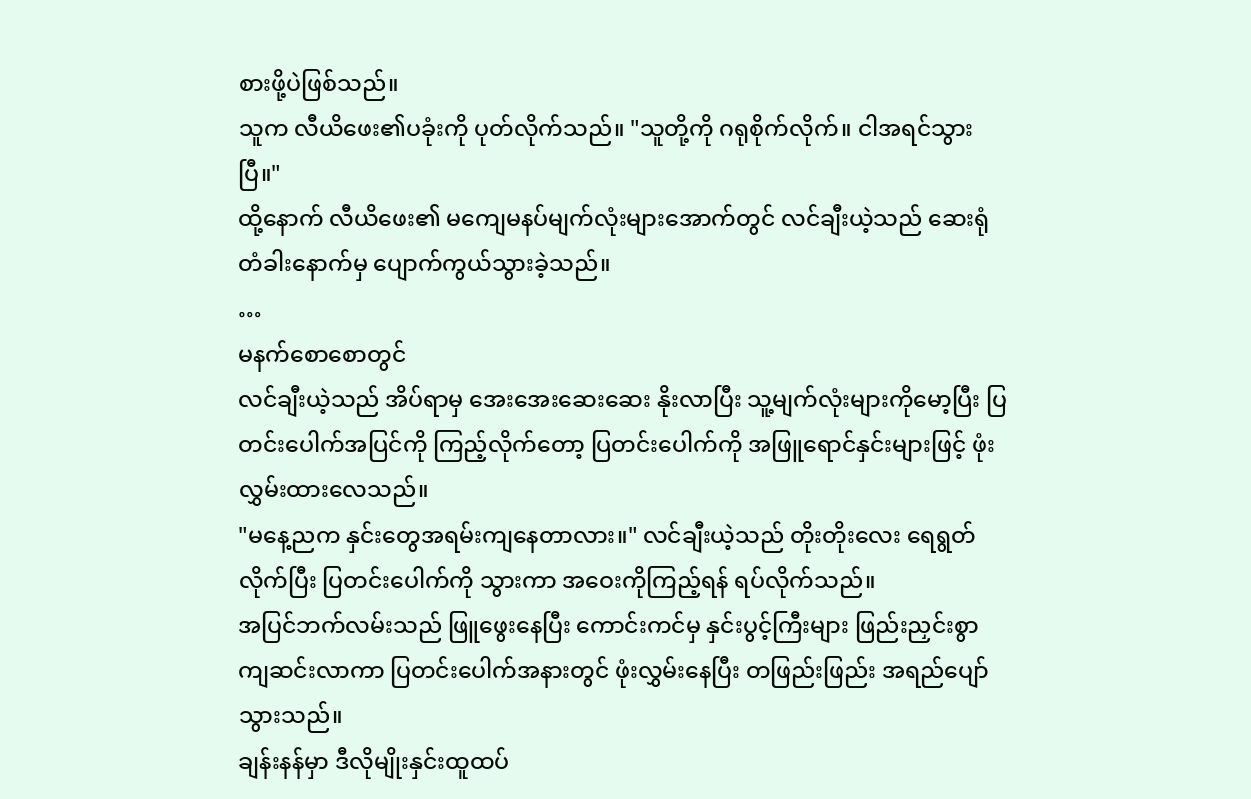စားဖို့ပဲဖြစ်သည်။
သူက လီယိဖေး၏ပခုံးကို ပုတ်လိုက်သည်။ "သူတို့ကို ဂရုစိုက်လိုက်။ ငါအရင်သွားပြီ။"
ထို့နောက် လီယိဖေး၏ မကျေမနပ်မျက်လုံးများအောက်တွင် လင်ချီးယဲ့သည် ဆေးရုံတံခါးနောက်မှ ပျောက်ကွယ်သွားခဲ့သည်။
…
မနက်စောစောတွင်
လင်ချီးယဲ့သည် အိပ်ရာမှ အေးအေးဆေးဆေး နိုးလာပြီး သူ့မျက်လုံးများကိုမော့ပြီး ပြတင်းပေါက်အပြင်ကို ကြည့်လိုက်တော့ ပြတင်းပေါက်ကို အဖြူရောင်နှင်းများဖြင့် ဖုံးလွှမ်းထားလေသည်။
"မနေ့ညက နှင်းတွေအရမ်းကျနေတာလား။" လင်ချီးယဲ့သည် တိုးတိုးလေး ရေရွတ်လိုက်ပြီး ပြတင်းပေါက်ကို သွားကာ အဝေးကိုကြည့်ရန် ရပ်လိုက်သည်။
အပြင်ဘက်လမ်းသည် ဖြူဖွေးနေပြီး ကောင်းကင်မှ နှင်းပွင့်ကြီးများ ဖြည်းညှင်းစွာ ကျဆင်းလာကာ ပြတင်းပေါက်အနားတွင် ဖုံးလွှမ်းနေပြီး တဖြည်းဖြည်း အရည်ပျော်သွားသည်။
ချန်းနန်မှာ ဒီလိုမျိုးနှင်းထူထပ်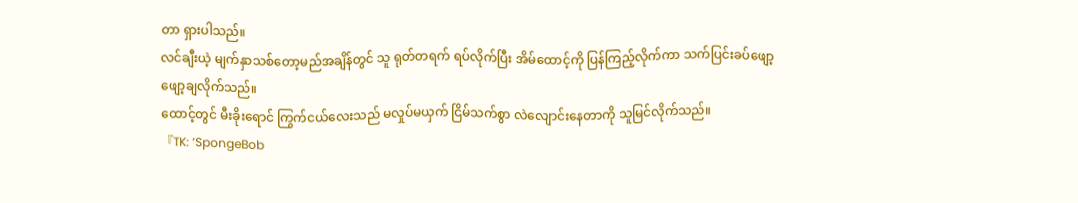တာ ရှားပါသည်။
လင်ချီးယဲ့ မျက်နှာသစ်တော့မည်အချိန်တွင် သူ ရုတ်တရက် ရပ်လိုက်ပြီး အိမ်ထောင့်ကို ပြန်ကြည့်လိုက်ကာ သက်ပြင်းခပ်ဖျော့ဖျော့ချလိုက်သည်။
ထောင့်တွင် မီးခိုးရောင် ကြွက်ငယ်လေးသည် မလှုပ်မယှက် ငြိမ်သက်စွာ လဲလျောင်းနေတာကို သူမြင်လိုက်သည်။
『TK: ‘SpongeBob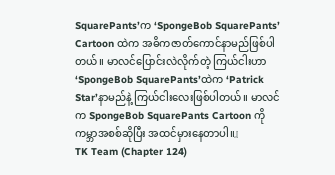SquarePants’က ‘SpongeBob SquarePants’ Cartoon ထဲက အဓိကဇာတ်ကောင်နာမည်ဖြစ်ပါတယ်။ မာလင်ပြောင်းလဲလိုက်တဲ့ ကြယ်ငါးဟာ ‘SpongeBob SquarePants’ထဲက ‘Patrick Star’နာမည်နဲ့ ကြယ်ငါးလေးဖြစ်ပါတယ်။ မာလင်က SpongeBob SquarePants Cartoon ကို ကမ္ဘာအစစ်ဆိုပြီး အထင်မှားနေတာပါ။』
TK Team (Chapter 124)